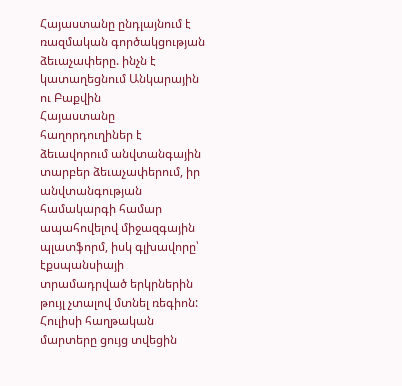Հայաստանը ընդլայնում է ռազմական գործակցության ձեւաչափերը. ինչն է կատաղեցնում Անկարային ու Բաքվին
Հայաստանը հաղորդուղիներ է ձեւավորում անվտանգային տարբեր ձեւաչափերում, իր անվտանգության համակարգի համար ապահովելով միջազգային պլատֆորմ, իսկ գլխավորը՝ էքսպանսիայի տրամադրված երկրներին թույլ չտալով մտնել ռեգիոն:
Հուլիսի հաղթական մարտերը ցույց տվեցին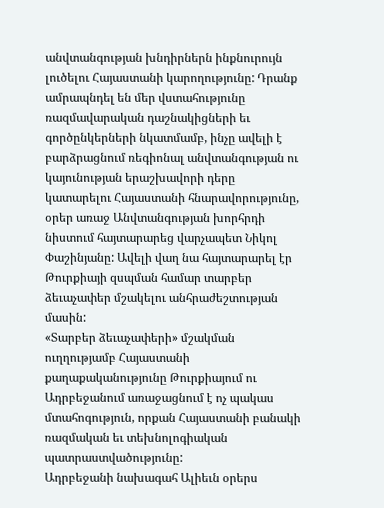անվտանգության խնդիրներն ինքնուրույն լուծելու Հայաստանի կարողությունը: Դրանք ամրապնդել են մեր վստահությունը ռազմավարական դաշնակիցների եւ գործընկերների նկատմամբ, ինչը ավելի է բարձրացնում ռեգիոնալ անվտանգության ու կայունության երաշխավորի դերը կատարելու Հայաստանի հնարավորությունը, օրեր առաջ Անվտանգության խորհրդի նիստում հայտարարեց վարչապետ Նիկոլ Փաշինյանը: Ավելի վաղ նա հայտարարել էր Թուրքիայի զսպման համար տարբեր ձեւաչափեր մշակելու անհրաժեշտության մասին:
«Տարբեր ձեւաչափերի» մշակման ուղղությամբ Հայաստանի քաղաքականությունը Թուրքիայում ու Ադրբեջանում առաջացնում է ոչ պակաս մտահոգություն, որքան Հայաստանի բանակի ռազմական եւ տեխնոլոգիական պատրաստվածությունը:
Ադրբեջանի նախագահ Ալիեւն օրերս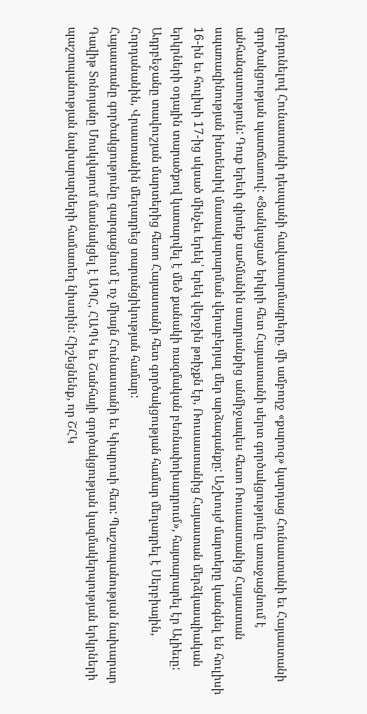ընդունելով Հունաստանի դեսպանի հավատարմագրերը, մի ամբողջ «քարոզ» կարդաց Հունաստանի եւ Հայաստանի գործակցության պատճառով: «Ցանկացած երկրի հետ Հայաստանի սերտ գործակցությունը առաջացնում է անհանգստություն: Դուք երեւի գիտեք սահմանին սադրանքից անմիջապես հետո Ռուսաստանից Հայաստան սպառազինության ինտենսիվ մատակարարման վերաբերյալ մեր արձագանքը: Աշխույժ մարտերը կանգնել են հուլիսի 16-ին եւ հուլիսի 17-ից սկսած մինչեւ երեկ՝ երեկ վերջին թռիչքն էր, Ռուսաստանից Հայաստան մերձկասպիական երկրների օդային տարածքով կատարվել է մեծ քանակի ռազմական բեռնափոխադրում», հայտարարել էր Ալիեւը:
Ադրբեջանը տավուշյան մարտերից հետո Հայաստանի հետ գործակցության համար մեղադրել է Սերբիային, Հորդանանին, Վրաստանին մեղադրեց տարանցիկության համար:
Հայաստանը գործակցությունը զարգացնում է ոչ միայն Հունաստանի եւ Կիպրոսի հետ: Պաշտպանության նախարար Դավիթ Տոնոյանը Մոսկվայում մասնակցել է ԱՊՀ, ՀԱՊԿ եւ Շանհայի գործակցության կազմակերպության երկրների պաշտպանության նախարարների համատեղ նիստին: Հիշեցնենք, որ ՇՀԿ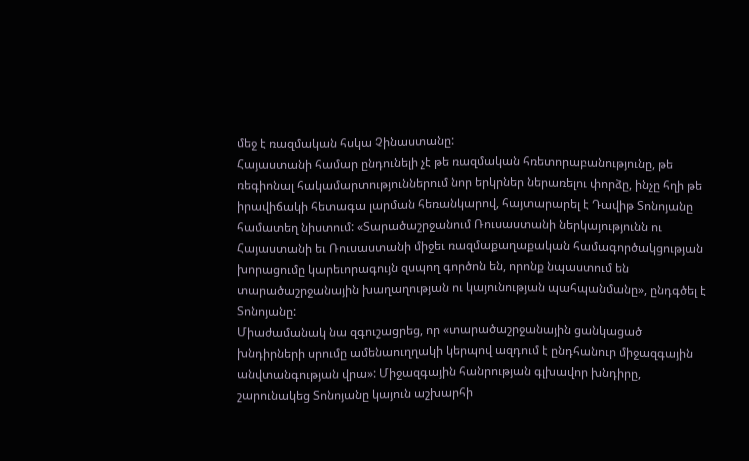մեջ է ռազմական հսկա Չինաստանը:
Հայաստանի համար ընդունելի չէ թե ռազմական հռետորաբանությունը, թե ռեգիոնալ հակամարտություններում նոր երկրներ ներառելու փորձը, ինչը հղի թե իրավիճակի հետագա լարման հեռանկարով, հայտարարել է Դավիթ Տոնոյանը համատեղ նիստում: «Տարածաշրջանում Ռուսաստանի ներկայությունն ու Հայաստանի եւ Ռուսաստանի միջեւ ռազմաքաղաքական համագործակցության խորացումը կարեւորագույն զսպող գործոն են, որոնք նպաստում են տարածաշրջանային խաղաղության ու կայունության պահպանմանը», ընդգծել է Տոնոյանը:
Միաժամանակ նա զգուշացրեց, որ «տարածաշրջանային ցանկացած խնդիրների սրումը ամենաուղղակի կերպով ազդում է ընդհանուր միջազգային անվտանգության վրա»: Միջազգային հանրության գլխավոր խնդիրը, շարունակեց Տոնոյանը կայուն աշխարհի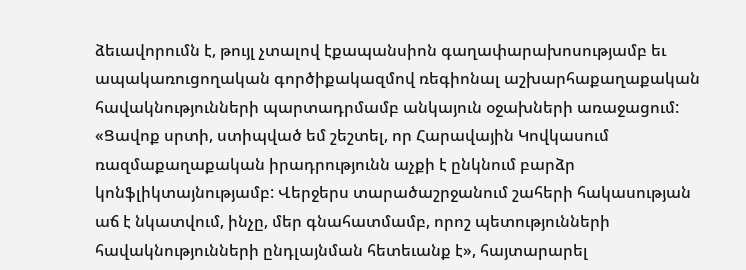ձեւավորումն է, թույլ չտալով էքապանսիոն գաղափարախոսությամբ եւ ապակառուցողական գործիքակազմով ռեգիոնալ աշխարհաքաղաքական հավակնությունների պարտադրմամբ անկայուն օջախների առաջացում:
«Ցավոք սրտի, ստիպված եմ շեշտել, որ Հարավային Կովկասում ռազմաքաղաքական իրադրությունն աչքի է ընկնում բարձր կոնֆլիկտայնությամբ: Վերջերս տարածաշրջանում շահերի հակասության աճ է նկատվում, ինչը, մեր գնահատմամբ, որոշ պետությունների հավակնությունների ընդլայնման հետեւանք է», հայտարարել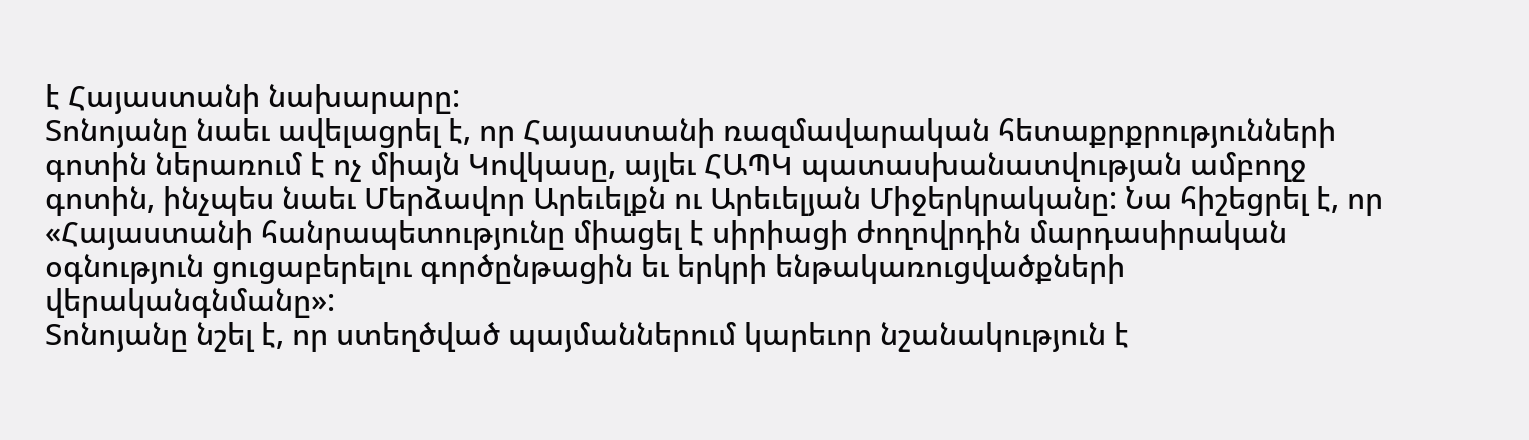է Հայաստանի նախարարը:
Տոնոյանը նաեւ ավելացրել է, որ Հայաստանի ռազմավարական հետաքրքրությունների գոտին ներառում է ոչ միայն Կովկասը, այլեւ ՀԱՊԿ պատասխանատվության ամբողջ գոտին, ինչպես նաեւ Մերձավոր Արեւելքն ու Արեւելյան Միջերկրականը: Նա հիշեցրել է, որ «Հայաստանի հանրապետությունը միացել է սիրիացի ժողովրդին մարդասիրական օգնություն ցուցաբերելու գործընթացին եւ երկրի ենթակառուցվածքների վերականգնմանը»:
Տոնոյանը նշել է, որ ստեղծված պայմաններում կարեւոր նշանակություն է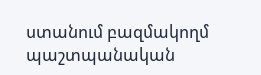ստանում բազմակողմ պաշտպանական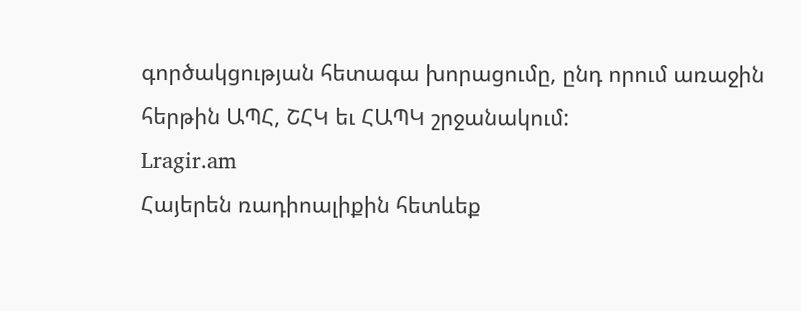գործակցության հետագա խորացումը, ընդ որում առաջին հերթին ԱՊՀ, ՇՀԿ եւ ՀԱՊԿ շրջանակում:
Lragir.am
Հայերեն ռադիոալիքին հետևեք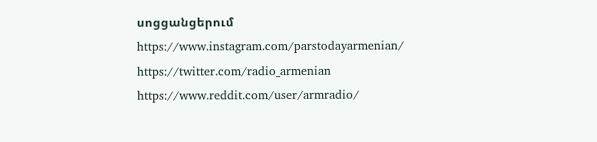սոցցանցերում
https://www.instagram.com/parstodayarmenian/
https://twitter.com/radio_armenian
https://www.reddit.com/user/armradio/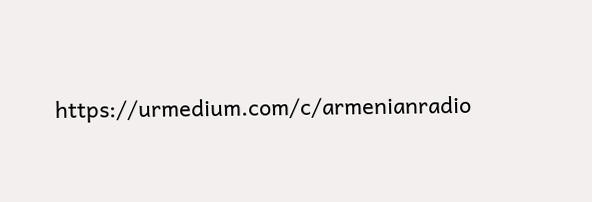https://urmedium.com/c/armenianradio